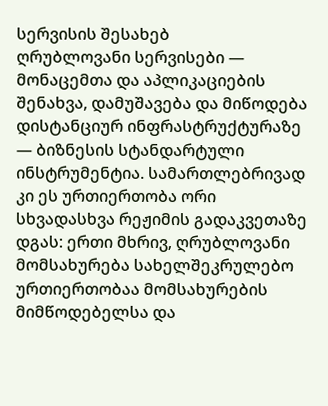სერვისის შესახებ
ღრუბლოვანი სერვისები — მონაცემთა და აპლიკაციების შენახვა, დამუშავება და მიწოდება დისტანციურ ინფრასტრუქტურაზე — ბიზნესის სტანდარტული ინსტრუმენტია. სამართლებრივად კი ეს ურთიერთობა ორი სხვადასხვა რეჟიმის გადაკვეთაზე დგას: ერთი მხრივ, ღრუბლოვანი მომსახურება სახელშეკრულებო ურთიერთობაა მომსახურების მიმწოდებელსა და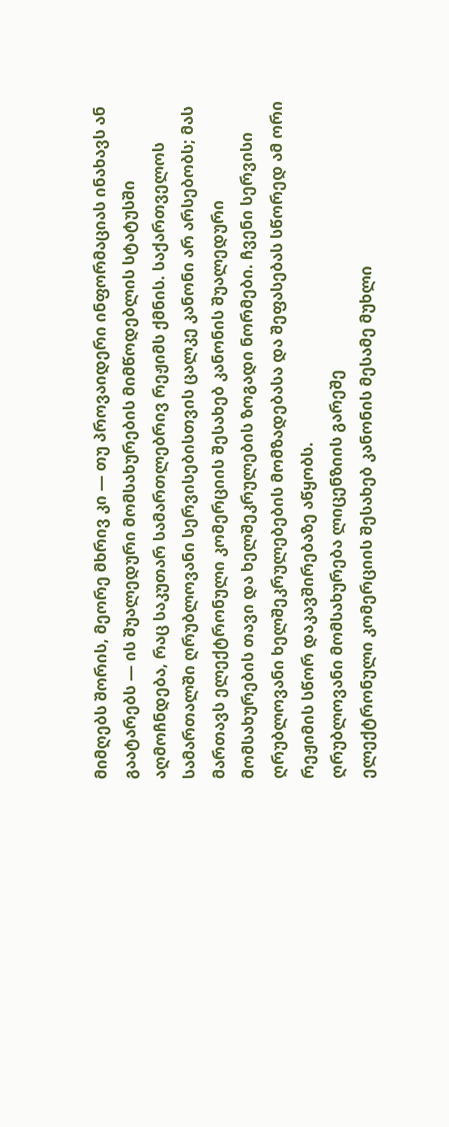მიმღებს შორის, მეორე მხრივ კი — თუ პროვაიდერი ინფორმაციას ინახავს ან გაატარებს — ის შუალედური მომსახურების მიმწოდებლის სტატუსში აღმოჩნდება, რაც საკუთარ სამართლებრივ რეჟიმს ქმნის. საქართველოს სამართალში ღრუბლოვანი სერვისებისთვის ცალკე კანონი არ არსებობს; მას მართავს ელექტრონული კომერციის შესახებ კანონის შუალედური მომსახურების თავი და ხელშეკრულების ზოგადი ნორმები. ჩვენი სერვისი ღრუბლოვანი ხელშეკრულებების მომზადებასა და შეფასებას სწორედ ამ ორი რეჟიმის სწორ დაკავშირებაზე აწყობს.
ღრუბლოვანი მომსახურება ლიცენზიის გარეშე
ელექტრონული კომერციის შესახებ კანონის მესამე მუხლი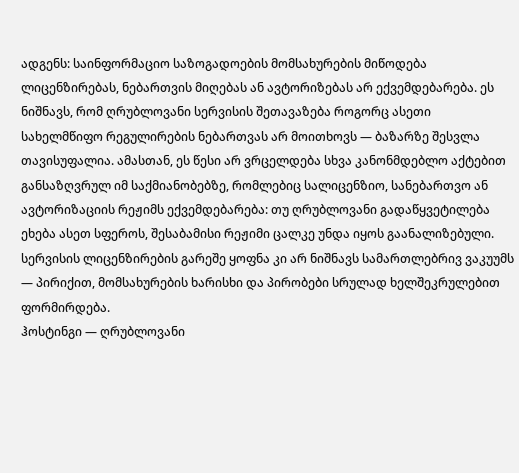ადგენს: საინფორმაციო საზოგადოების მომსახურების მიწოდება ლიცენზირებას, ნებართვის მიღებას ან ავტორიზებას არ ექვემდებარება. ეს ნიშნავს, რომ ღრუბლოვანი სერვისის შეთავაზება როგორც ასეთი სახელმწიფო რეგულირების ნებართვას არ მოითხოვს — ბაზარზე შესვლა თავისუფალია. ამასთან, ეს წესი არ ვრცელდება სხვა კანონმდებლო აქტებით განსაზღვრულ იმ საქმიანობებზე, რომლებიც სალიცენზიო, სანებართვო ან ავტორიზაციის რეჟიმს ექვემდებარება: თუ ღრუბლოვანი გადაწყვეტილება ეხება ასეთ სფეროს, შესაბამისი რეჟიმი ცალკე უნდა იყოს გაანალიზებული. სერვისის ლიცენზირების გარეშე ყოფნა კი არ ნიშნავს სამართლებრივ ვაკუუმს — პირიქით, მომსახურების ხარისხი და პირობები სრულად ხელშეკრულებით ფორმირდება.
ჰოსტინგი — ღრუბლოვანი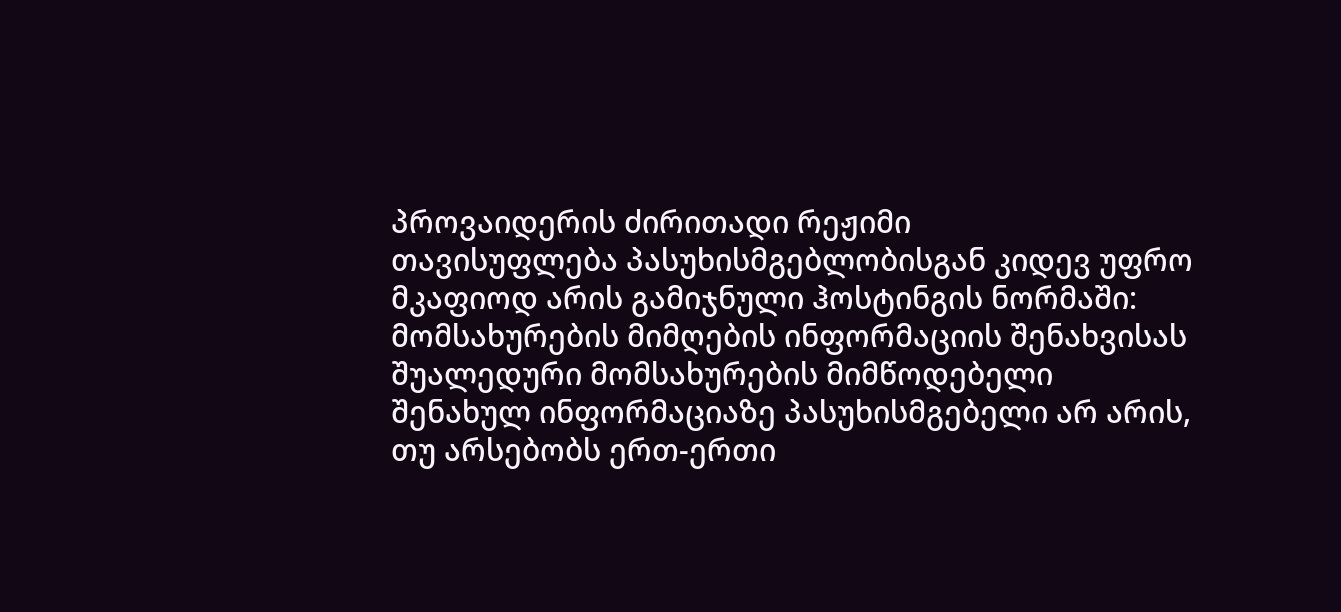პროვაიდერის ძირითადი რეჟიმი
თავისუფლება პასუხისმგებლობისგან კიდევ უფრო მკაფიოდ არის გამიჯნული ჰოსტინგის ნორმაში: მომსახურების მიმღების ინფორმაციის შენახვისას შუალედური მომსახურების მიმწოდებელი შენახულ ინფორმაციაზე პასუხისმგებელი არ არის, თუ არსებობს ერთ-ერთი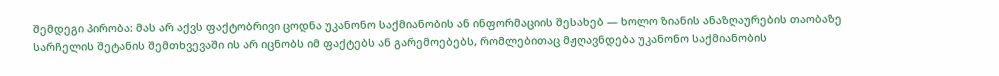შემდეგი პირობა: მას არ აქვს ფაქტობრივი ცოდნა უკანონო საქმიანობის ან ინფორმაციის შესახებ — ხოლო ზიანის ანაზღაურების თაობაზე სარჩელის შეტანის შემთხვევაში ის არ იცნობს იმ ფაქტებს ან გარემოებებს, რომლებითაც მჟღავნდება უკანონო საქმიანობის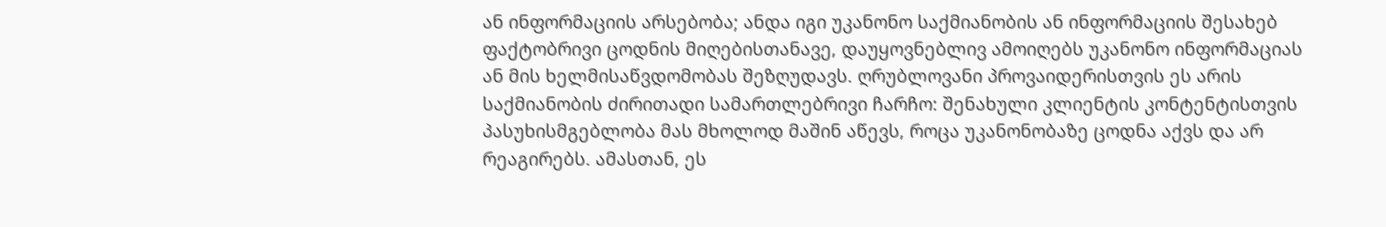ან ინფორმაციის არსებობა; ანდა იგი უკანონო საქმიანობის ან ინფორმაციის შესახებ ფაქტობრივი ცოდნის მიღებისთანავე, დაუყოვნებლივ ამოიღებს უკანონო ინფორმაციას ან მის ხელმისაწვდომობას შეზღუდავს. ღრუბლოვანი პროვაიდერისთვის ეს არის საქმიანობის ძირითადი სამართლებრივი ჩარჩო: შენახული კლიენტის კონტენტისთვის პასუხისმგებლობა მას მხოლოდ მაშინ აწევს, როცა უკანონობაზე ცოდნა აქვს და არ რეაგირებს. ამასთან, ეს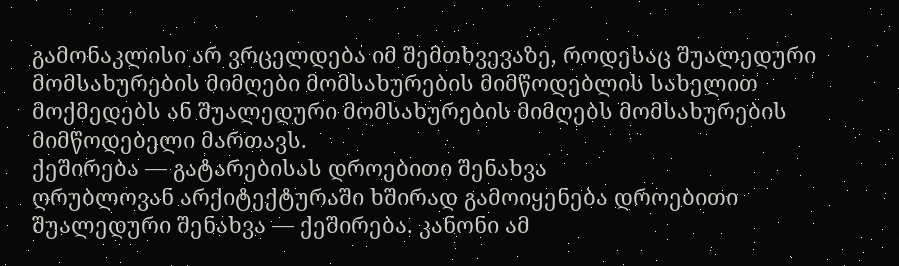გამონაკლისი არ ვრცელდება იმ შემთხვევაზე, როდესაც შუალედური მომსახურების მიმღები მომსახურების მიმწოდებლის სახელით მოქმედებს ან შუალედური მომსახურების მიმღებს მომსახურების მიმწოდებელი მართავს.
ქეშირება — გატარებისას დროებითი შენახვა
ღრუბლოვან არქიტექტურაში ხშირად გამოიყენება დროებითი შუალედური შენახვა — ქეშირება. კანონი ამ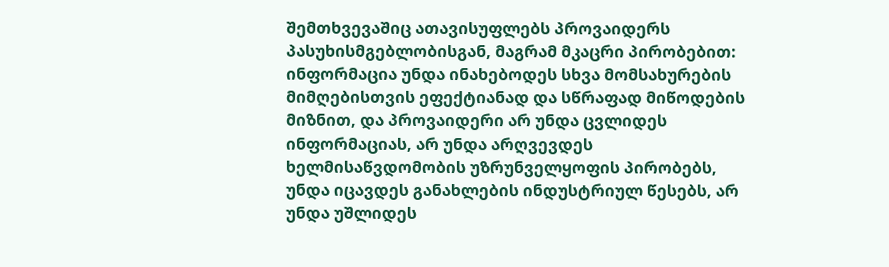შემთხვევაშიც ათავისუფლებს პროვაიდერს პასუხისმგებლობისგან, მაგრამ მკაცრი პირობებით: ინფორმაცია უნდა ინახებოდეს სხვა მომსახურების მიმღებისთვის ეფექტიანად და სწრაფად მიწოდების მიზნით, და პროვაიდერი არ უნდა ცვლიდეს ინფორმაციას, არ უნდა არღვევდეს ხელმისაწვდომობის უზრუნველყოფის პირობებს, უნდა იცავდეს განახლების ინდუსტრიულ წესებს, არ უნდა უშლიდეს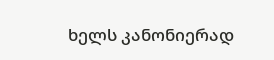ხელს კანონიერად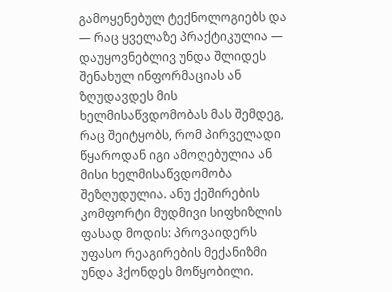გამოყენებულ ტექნოლოგიებს და — რაც ყველაზე პრაქტიკულია — დაუყოვნებლივ უნდა შლიდეს შენახულ ინფორმაციას ან ზღუდავდეს მის ხელმისაწვდომობას მას შემდეგ, რაც შეიტყობს, რომ პირველადი წყაროდან იგი ამოღებულია ან მისი ხელმისაწვდომობა შეზღუდულია. ანუ ქეშირების კომფორტი მუდმივი სიფხიზლის ფასად მოდის: პროვაიდერს უფასო რეაგირების მექანიზმი უნდა ჰქონდეს მოწყობილი.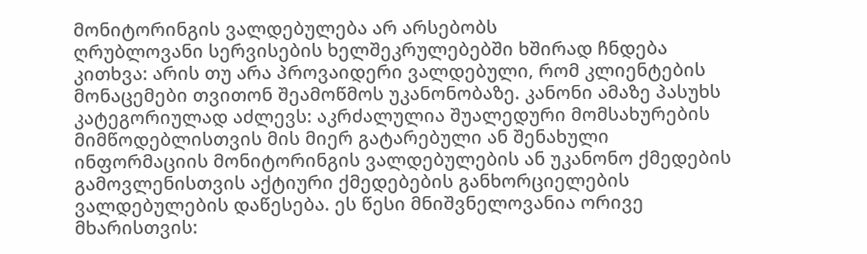მონიტორინგის ვალდებულება არ არსებობს
ღრუბლოვანი სერვისების ხელშეკრულებებში ხშირად ჩნდება კითხვა: არის თუ არა პროვაიდერი ვალდებული, რომ კლიენტების მონაცემები თვითონ შეამოწმოს უკანონობაზე. კანონი ამაზე პასუხს კატეგორიულად აძლევს: აკრძალულია შუალედური მომსახურების მიმწოდებლისთვის მის მიერ გატარებული ან შენახული ინფორმაციის მონიტორინგის ვალდებულების ან უკანონო ქმედების გამოვლენისთვის აქტიური ქმედებების განხორციელების ვალდებულების დაწესება. ეს წესი მნიშვნელოვანია ორივე მხარისთვის: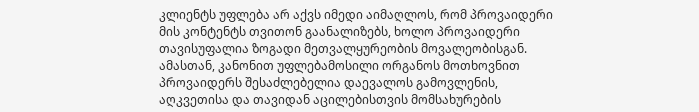კლიენტს უფლება არ აქვს იმედი აიმაღლოს, რომ პროვაიდერი მის კონტენტს თვითონ გაანალიზებს, ხოლო პროვაიდერი თავისუფალია ზოგადი მეთვალყურეობის მოვალეობისგან. ამასთან, კანონით უფლებამოსილი ორგანოს მოთხოვნით პროვაიდერს შესაძლებელია დაევალოს გამოვლენის, აღკვეთისა და თავიდან აცილებისთვის მომსახურების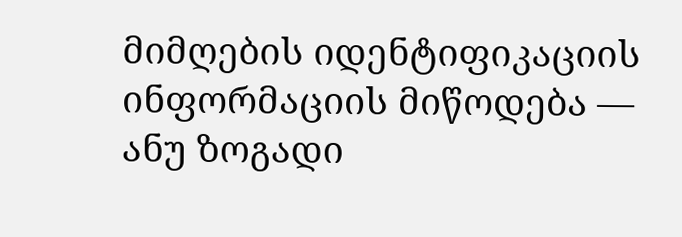მიმღების იდენტიფიკაციის ინფორმაციის მიწოდება — ანუ ზოგადი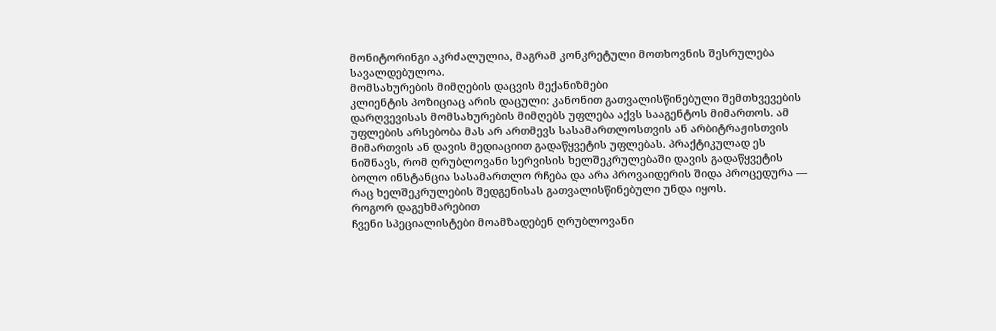მონიტორინგი აკრძალულია, მაგრამ კონკრეტული მოთხოვნის შესრულება სავალდებულოა.
მომსახურების მიმღების დაცვის მექანიზმები
კლიენტის პოზიციაც არის დაცული: კანონით გათვალისწინებული შემთხვევების დარღვევისას მომსახურების მიმღებს უფლება აქვს სააგენტოს მიმართოს. ამ უფლების არსებობა მას არ ართმევს სასამართლოსთვის ან არბიტრაჟისთვის მიმართვის ან დავის მედიაციით გადაწყვეტის უფლებას. პრაქტიკულად ეს ნიშნავს, რომ ღრუბლოვანი სერვისის ხელშეკრულებაში დავის გადაწყვეტის ბოლო ინსტანცია სასამართლო რჩება და არა პროვაიდერის შიდა პროცედურა — რაც ხელშეკრულების შედგენისას გათვალისწინებული უნდა იყოს.
როგორ დაგეხმარებით
ჩვენი სპეციალისტები მოამზადებენ ღრუბლოვანი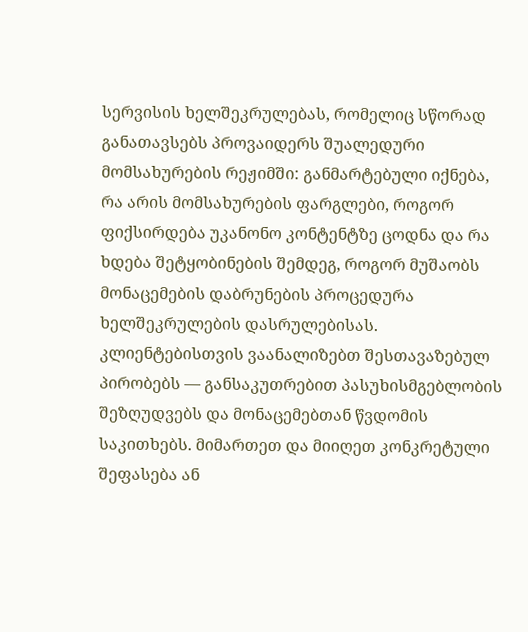სერვისის ხელშეკრულებას, რომელიც სწორად განათავსებს პროვაიდერს შუალედური მომსახურების რეჟიმში: განმარტებული იქნება, რა არის მომსახურების ფარგლები, როგორ ფიქსირდება უკანონო კონტენტზე ცოდნა და რა ხდება შეტყობინების შემდეგ, როგორ მუშაობს მონაცემების დაბრუნების პროცედურა ხელშეკრულების დასრულებისას. კლიენტებისთვის ვაანალიზებთ შესთავაზებულ პირობებს — განსაკუთრებით პასუხისმგებლობის შეზღუდვებს და მონაცემებთან წვდომის საკითხებს. მიმართეთ და მიიღეთ კონკრეტული შეფასება ან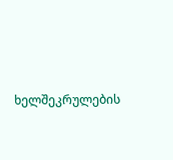ხელშეკრულების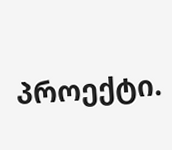პროექტი.